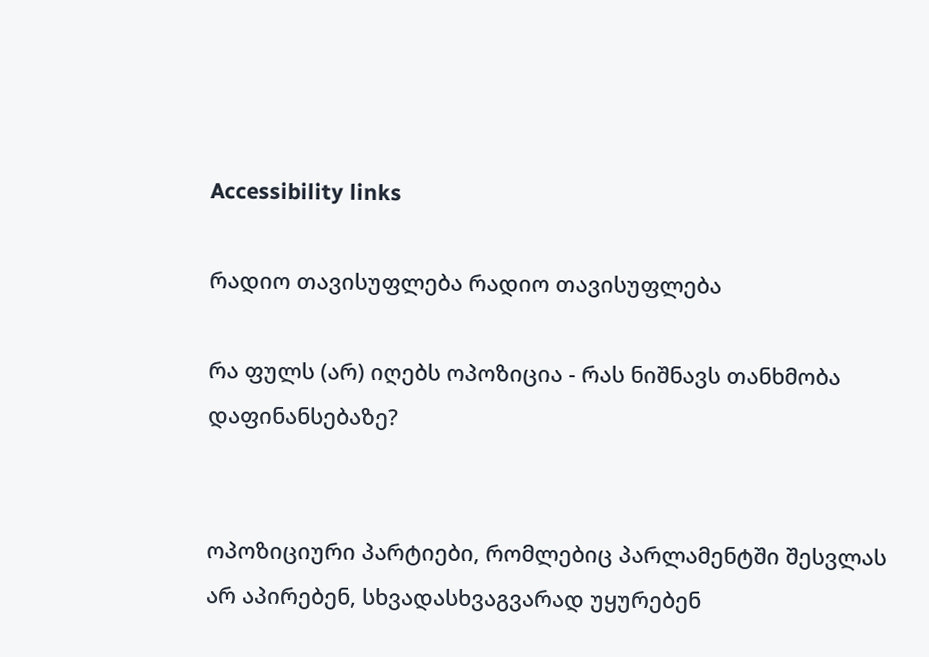Accessibility links

რადიო თავისუფლება რადიო თავისუფლება

რა ფულს (არ) იღებს ოპოზიცია - რას ნიშნავს თანხმობა დაფინანსებაზე?


ოპოზიციური პარტიები, რომლებიც პარლამენტში შესვლას არ აპირებენ, სხვადასხვაგვარად უყურებენ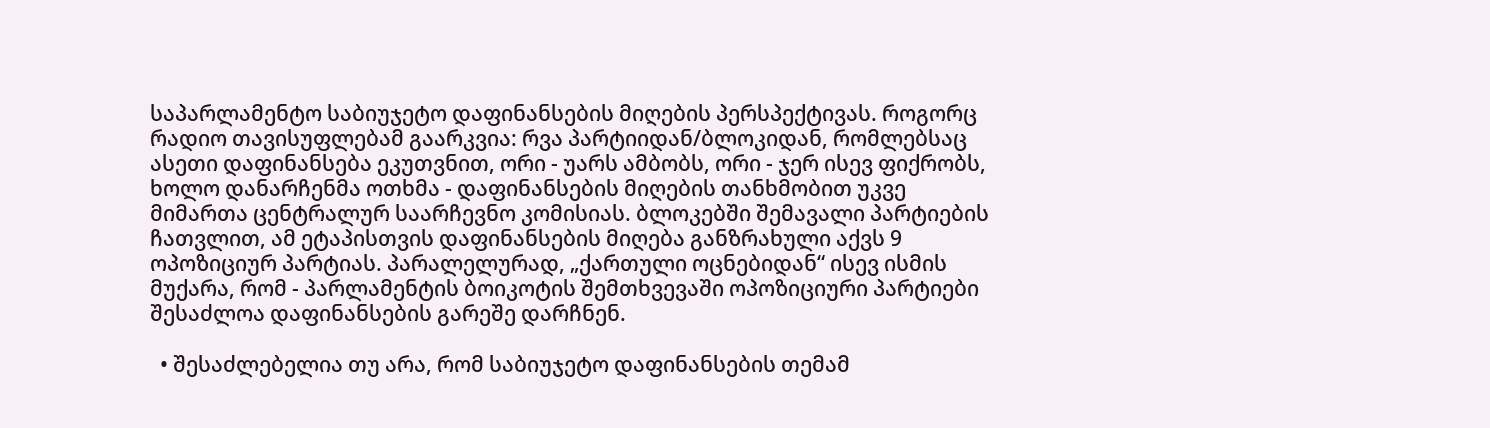საპარლამენტო საბიუჯეტო დაფინანსების მიღების პერსპექტივას. როგორც რადიო თავისუფლებამ გაარკვია: რვა პარტიიდან/ბლოკიდან, რომლებსაც ასეთი დაფინანსება ეკუთვნით, ორი - უარს ამბობს, ორი - ჯერ ისევ ფიქრობს, ხოლო დანარჩენმა ოთხმა - დაფინანსების მიღების თანხმობით უკვე მიმართა ცენტრალურ საარჩევნო კომისიას. ბლოკებში შემავალი პარტიების ჩათვლით, ამ ეტაპისთვის დაფინანსების მიღება განზრახული აქვს 9 ოპოზიციურ პარტიას. პარალელურად, „ქართული ოცნებიდან“ ისევ ისმის მუქარა, რომ - პარლამენტის ბოიკოტის შემთხვევაში ოპოზიციური პარტიები შესაძლოა დაფინანსების გარეშე დარჩნენ.

  • შესაძლებელია თუ არა, რომ საბიუჯეტო დაფინანსების თემამ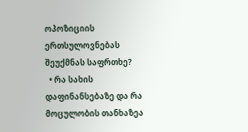ოპოზიციის ერთსულოვნებას შეუქმნას საფრთხე?
  • რა სახის დაფინანსებაზე და რა მოცულობის თანხაზეა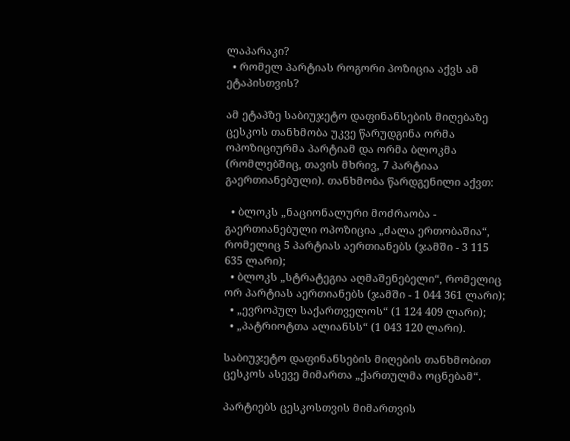ლაპარაკი?
  • რომელ პარტიას როგორი პოზიცია აქვს ამ ეტაპისთვის?

ამ ეტაპზე საბიუჯეტო დაფინანსების მიღებაზე ცესკოს თანხმობა უკვე წარუდგინა ორმა ოპოზიციურმა პარტიამ და ორმა ბლოკმა (რომლებშიც, თავის მხრივ, 7 პარტიაა გაერთიანებული). თანხმობა წარდგენილი აქვთ:

  • ბლოკს „ნაციონალური მოძრაობა - გაერთიანებული ოპოზიცია „ძალა ერთობაშია“, რომელიც 5 პარტიას აერთიანებს (ჯამში - 3 115 635 ლარი);
  • ბლოკს „სტრატეგია აღმაშენებელი“, რომელიც ორ პარტიას აერთიანებს (ჯამში - 1 044 361 ლარი);
  • „ევროპულ საქართველოს“ (1 124 409 ლარი);
  • „პატრიოტთა ალიანსს“ (1 043 120 ლარი).

საბიუჯეტო დაფინანსების მიღების თანხმობით ცესკოს ასევე მიმართა „ქართულმა ოცნებამ“.

პარტიებს ცესკოსთვის მიმართვის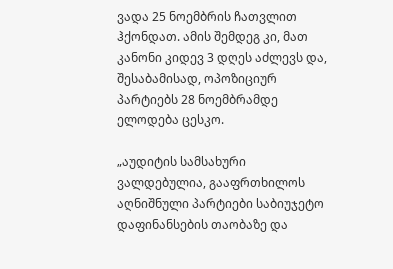ვადა 25 ნოემბრის ჩათვლით ჰქონდათ. ამის შემდეგ კი, მათ კანონი კიდევ 3 დღეს აძლევს და, შესაბამისად, ოპოზიციურ პარტიებს 28 ნოემბრამდე ელოდება ცესკო.

„აუდიტის სამსახური ვალდებულია, გააფრთხილოს აღნიშნული პარტიები საბიუჯეტო დაფინანსების თაობაზე და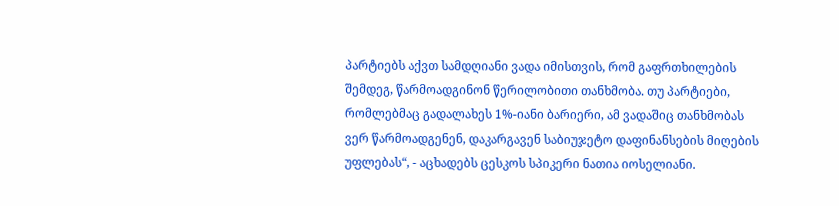პარტიებს აქვთ სამდღიანი ვადა იმისთვის, რომ გაფრთხილების შემდეგ, წარმოადგინონ წერილობითი თანხმობა. თუ პარტიები, რომლებმაც გადალახეს 1%-იანი ბარიერი, ამ ვადაშიც თანხმობას ვერ წარმოადგენენ, დაკარგავენ საბიუჯეტო დაფინანსების მიღების უფლებას“, - აცხადებს ცესკოს სპიკერი ნათია იოსელიანი.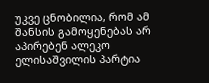უკვე ცნობილია, რომ ამ შანსის გამოყენებას არ აპირებენ ალეკო ელისაშვილის პარტია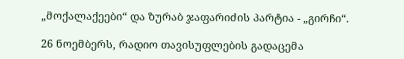„მოქალაქეები“ და ზურაბ ჯაფარიძის პარტია - „გირჩი“.

26 ნოემბერს, რადიო თავისუფლების გადაცემა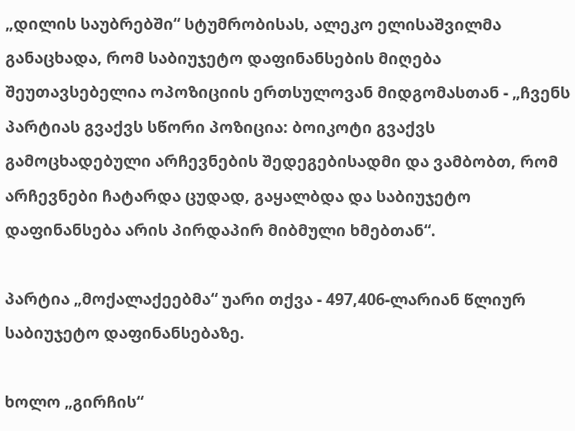„დილის საუბრებში“ სტუმრობისას, ალეკო ელისაშვილმა განაცხადა, რომ საბიუჯეტო დაფინანსების მიღება შეუთავსებელია ოპოზიციის ერთსულოვან მიდგომასთან - „ჩვენს პარტიას გვაქვს სწორი პოზიცია: ბოიკოტი გვაქვს გამოცხადებული არჩევნების შედეგებისადმი და ვამბობთ, რომ არჩევნები ჩატარდა ცუდად, გაყალბდა და საბიუჯეტო დაფინანსება არის პირდაპირ მიბმული ხმებთან“.

პარტია „მოქალაქეებმა“ უარი თქვა - 497,406-ლარიან წლიურ საბიუჯეტო დაფინანსებაზე.

ხოლო „გირჩის“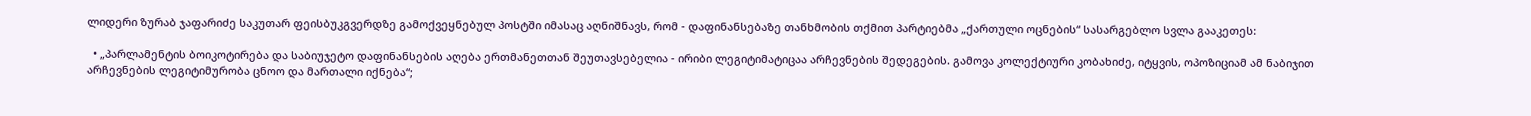ლიდერი ზურაბ ჯაფარიძე საკუთარ ფეისბუკგვერდზე გამოქვეყნებულ პოსტში იმასაც აღნიშნავს, რომ - დაფინანსებაზე თანხმობის თქმით პარტიებმა „ქართული ოცნების“ სასარგებლო სვლა გააკეთეს:

  • „პარლამენტის ბოიკოტირება და საბიუჯეტო დაფინანსების აღება ერთმანეთთან შეუთავსებელია - ირიბი ლეგიტიმატიცაა არჩევნების შედეგების. გამოვა კოლექტიური კობახიძე, იტყვის, ოპოზიციამ ამ ნაბიჯით არჩევნების ლეგიტიმურობა ცნოო და მართალი იქნება“;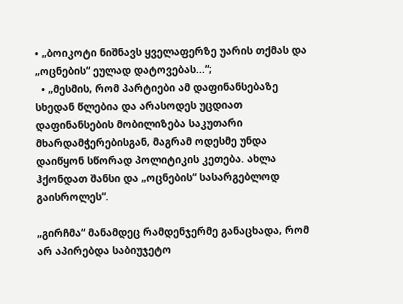• „ბოიკოტი ნიშნავს ყველაფერზე უარის თქმას და „ოცნების“ ეულად დატოვებას...“;
  • „მესმის, რომ პარტიები ამ დაფინანსებაზე სხედან წლებია და არასოდეს უცდიათ დაფინანსების მობილიზება საკუთარი მხარდამჭერებისგან, მაგრამ ოდესმე უნდა დაიწყონ სწორად პოლიტიკის კეთება. ახლა ჰქონდათ შანსი და „ოცნების“ სასარგებლოდ გაისროლეს“.

„გირჩმა“ მანამდეც რამდენჯერმე განაცხადა, რომ არ აპირებდა საბიუჯეტო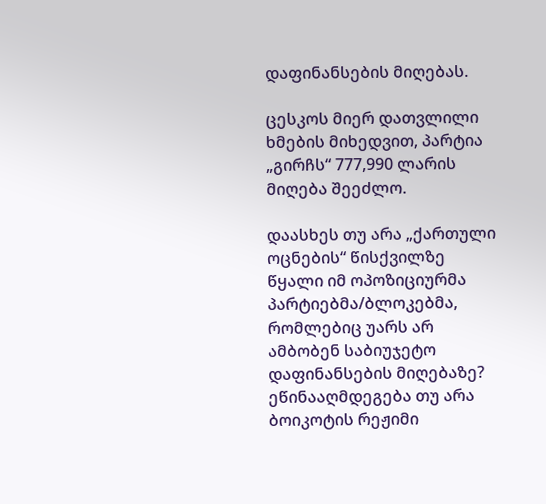დაფინანსების მიღებას.

ცესკოს მიერ დათვლილი ხმების მიხედვით, პარტია „გირჩს“ 777,990 ლარის მიღება შეეძლო.

დაასხეს თუ არა „ქართული ოცნების“ წისქვილზე წყალი იმ ოპოზიციურმა პარტიებმა/ბლოკებმა, რომლებიც უარს არ ამბობენ საბიუჯეტო დაფინანსების მიღებაზე? ეწინააღმდეგება თუ არა ბოიკოტის რეჟიმი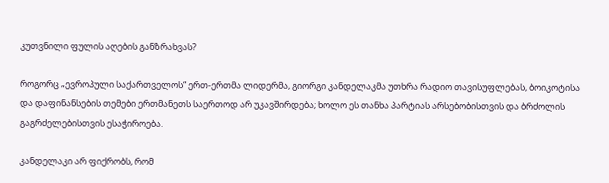კუთვნილი ფულის აღების განზრახვას?

როგორც „ევროპული საქართველოს“ ერთ-ერთმა ლიდერმა, გიორგი კანდელაკმა უთხრა რადიო თავისუფლებას, ბოიკოტისა და დაფინანსების თემები ერთმანეთს საერთოდ არ უკავშირდება; ხოლო ეს თანხა პარტიას არსებობისთვის და ბრძოლის გაგრძელებისთვის ესაჭიროება.

კანდელაკი არ ფიქრობს, რომ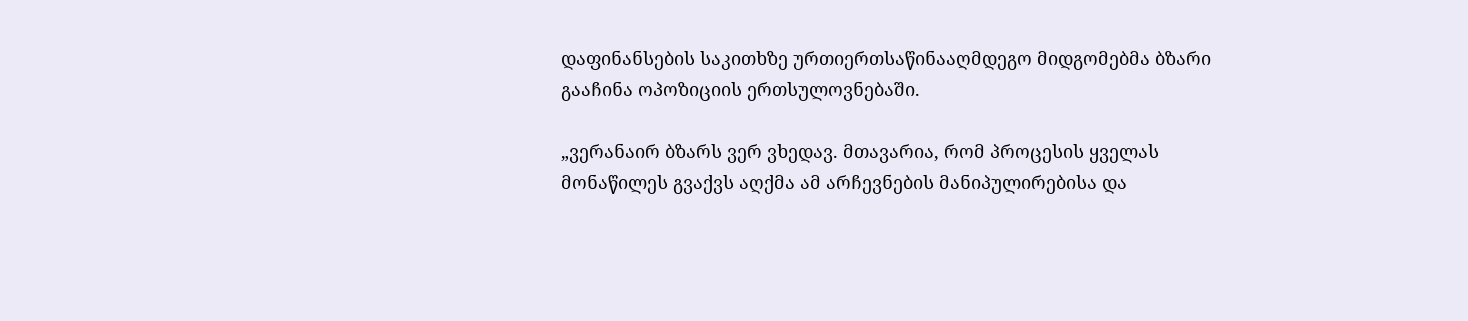დაფინანსების საკითხზე ურთიერთსაწინააღმდეგო მიდგომებმა ბზარი გააჩინა ოპოზიციის ერთსულოვნებაში.

„ვერანაირ ბზარს ვერ ვხედავ. მთავარია, რომ პროცესის ყველას მონაწილეს გვაქვს აღქმა ამ არჩევნების მანიპულირებისა და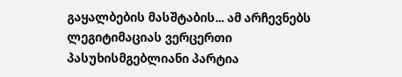გაყალბების მასშტაბის... ამ არჩევნებს ლეგიტიმაციას ვერცერთი პასუხისმგებლიანი პარტია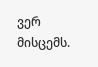ვერ მისცემს.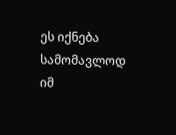ეს იქნება სამომავლოდ იმ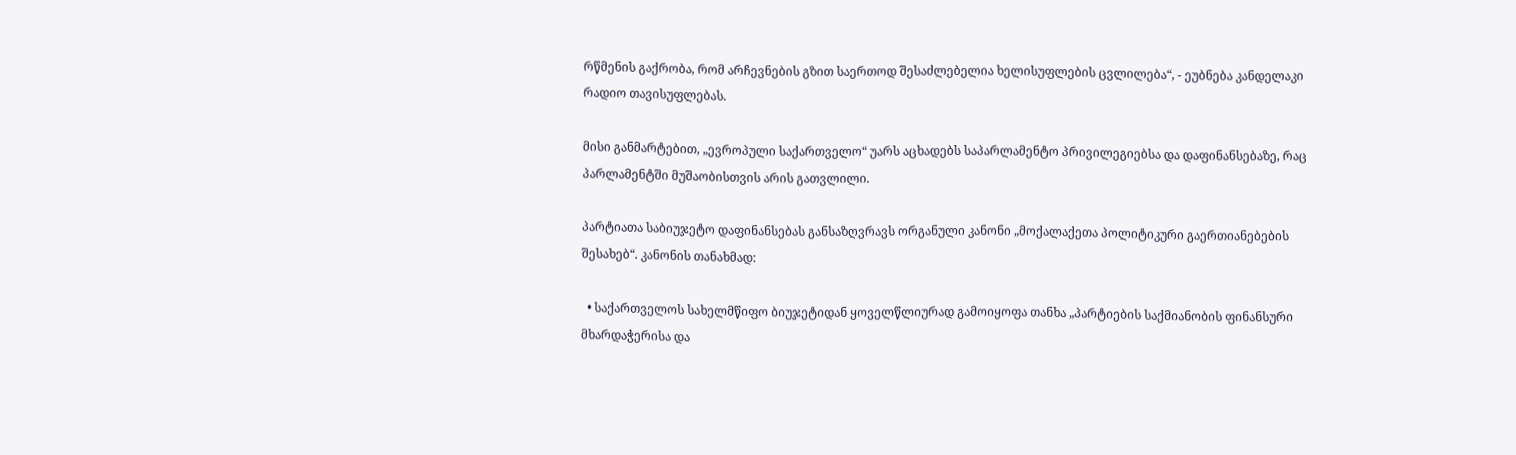რწმენის გაქრობა, რომ არჩევნების გზით საერთოდ შესაძლებელია ხელისუფლების ცვლილება“, - ეუბნება კანდელაკი რადიო თავისუფლებას.

მისი განმარტებით, „ევროპული საქართველო“ უარს აცხადებს საპარლამენტო პრივილეგიებსა და დაფინანსებაზე, რაც პარლამენტში მუშაობისთვის არის გათვლილი.

პარტიათა საბიუჯეტო დაფინანსებას განსაზღვრავს ორგანული კანონი „მოქალაქეთა პოლიტიკური გაერთიანებების შესახებ“. კანონის თანახმად:

  • საქართველოს სახელმწიფო ბიუჯეტიდან ყოველწლიურად გამოიყოფა თანხა „პარტიების საქმიანობის ფინანსური მხარდაჭერისა და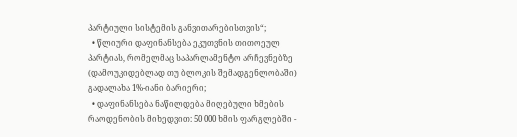პარტიული სისტემის განვითარებისთვის“;
  • წლიური დაფინანსება ეკუთვნის თითოეულ პარტიას, რომელმაც საპარლამენტო არჩევნებზე (დამოუკიდებლად თუ ბლოკის შემადგენლობაში) გადალახა 1%-იანი ბარიერი;
  • დაფინანსება ნაწილდება მიღებული ხმების რაოდენობის მიხედვით: 50 000 ხმის ფარგლებში -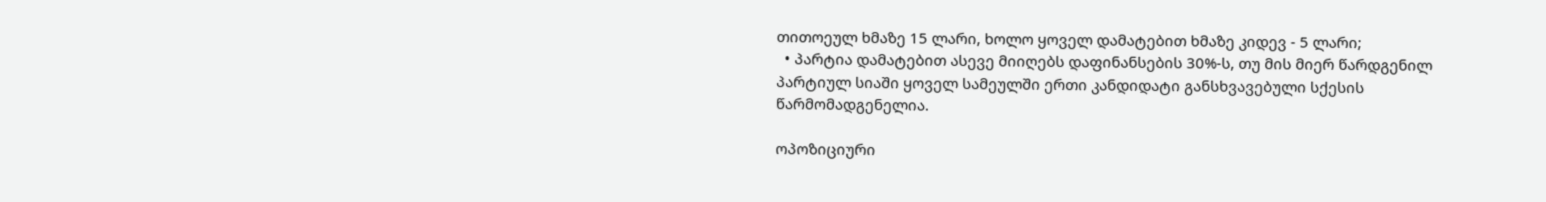თითოეულ ხმაზე 15 ლარი, ხოლო ყოველ დამატებით ხმაზე კიდევ - 5 ლარი;
  • პარტია დამატებით ასევე მიიღებს დაფინანსების 30%-ს, თუ მის მიერ წარდგენილ პარტიულ სიაში ყოველ სამეულში ერთი კანდიდატი განსხვავებული სქესის წარმომადგენელია.

ოპოზიციური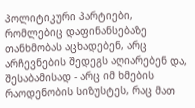პოლიტიკური პარტიები, რომლებიც დაფინანსებაზე თანხმობას აცხადებენ, არც არჩევნების შედეგს აღიარებენ და, შესაბამისად - არც იმ ხმების რაოდენობის სიზუსტეს, რაც მათ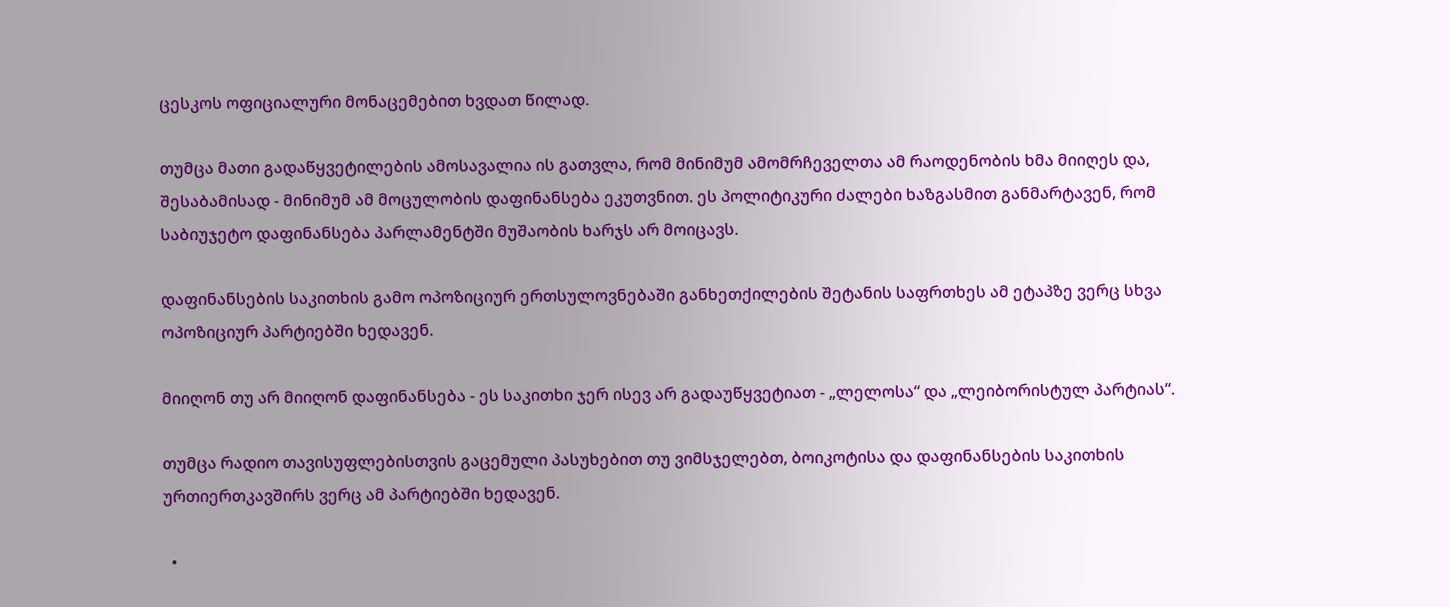ცესკოს ოფიციალური მონაცემებით ხვდათ წილად.

თუმცა მათი გადაწყვეტილების ამოსავალია ის გათვლა, რომ მინიმუმ ამომრჩეველთა ამ რაოდენობის ხმა მიიღეს და, შესაბამისად - მინიმუმ ამ მოცულობის დაფინანსება ეკუთვნით. ეს პოლიტიკური ძალები ხაზგასმით განმარტავენ, რომ საბიუჯეტო დაფინანსება პარლამენტში მუშაობის ხარჯს არ მოიცავს.

დაფინანსების საკითხის გამო ოპოზიციურ ერთსულოვნებაში განხეთქილების შეტანის საფრთხეს ამ ეტაპზე ვერც სხვა ოპოზიციურ პარტიებში ხედავენ.

მიიღონ თუ არ მიიღონ დაფინანსება - ეს საკითხი ჯერ ისევ არ გადაუწყვეტიათ - „ლელოსა“ და „ლეიბორისტულ პარტიას“.

თუმცა რადიო თავისუფლებისთვის გაცემული პასუხებით თუ ვიმსჯელებთ, ბოიკოტისა და დაფინანსების საკითხის ურთიერთკავშირს ვერც ამ პარტიებში ხედავენ.

  •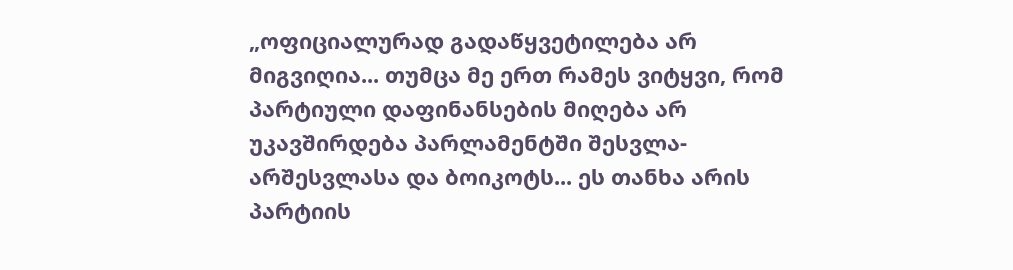„ოფიციალურად გადაწყვეტილება არ მიგვიღია... თუმცა მე ერთ რამეს ვიტყვი, რომ პარტიული დაფინანსების მიღება არ უკავშირდება პარლამენტში შესვლა-არშესვლასა და ბოიკოტს... ეს თანხა არის პარტიის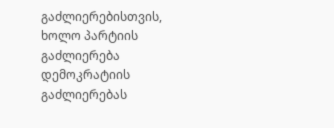გაძლიერებისთვის, ხოლო პარტიის გაძლიერება დემოკრატიის გაძლიერებას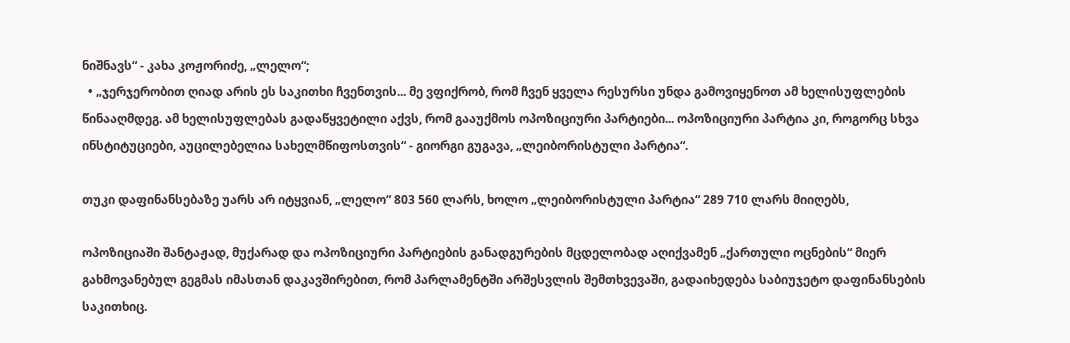ნიშნავს“ - კახა კოჟორიძე, „ლელო“;
  • „ჯერჯერობით ღიად არის ეს საკითხი ჩვენთვის... მე ვფიქრობ, რომ ჩვენ ყველა რესურსი უნდა გამოვიყენოთ ამ ხელისუფლების წინააღმდეგ. ამ ხელისუფლებას გადაწყვეტილი აქვს, რომ გააუქმოს ოპოზიციური პარტიები... ოპოზიციური პარტია კი, როგორც სხვა ინსტიტუციები, აუცილებელია სახელმწიფოსთვის“ - გიორგი გუგავა, „ლეიბორისტული პარტია“.

თუკი დაფინანსებაზე უარს არ იტყვიან, „ლელო“ 803 560 ლარს, ხოლო „ლეიბორისტული პარტია“ 289 710 ლარს მიიღებს,

ოპოზიციაში შანტაჟად, მუქარად და ოპოზიციური პარტიების განადგურების მცდელობად აღიქვამენ „ქართული ოცნების“ მიერ გახმოვანებულ გეგმას იმასთან დაკავშირებით, რომ პარლამენტში არშესვლის შემთხვევაში, გადაიხედება საბიუჯეტო დაფინანსების საკითხიც.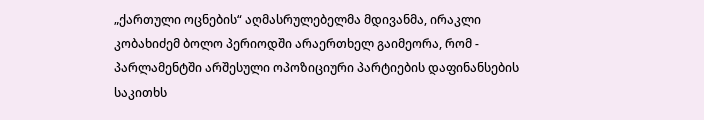„ქართული ოცნების“ აღმასრულებელმა მდივანმა, ირაკლი კობახიძემ ბოლო პერიოდში არაერთხელ გაიმეორა, რომ - პარლამენტში არშესული ოპოზიციური პარტიების დაფინანსების საკითხს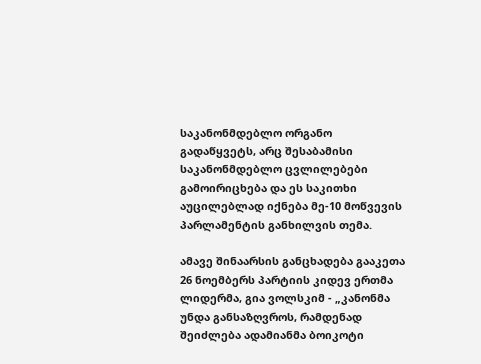საკანონმდებლო ორგანო გადაწყვეტს, არც შესაბამისი საკანონმდებლო ცვლილებები გამოირიცხება და ეს საკითხი აუცილებლად იქნება მე-10 მოწვევის პარლამენტის განხილვის თემა.

ამავე შინაარსის განცხადება გააკეთა 26 ნოემბერს პარტიის კიდევ ერთმა ლიდერმა, გია ვოლსკიმ - „კანონმა უნდა განსაზღვროს, რამდენად შეიძლება ადამიანმა ბოიკოტი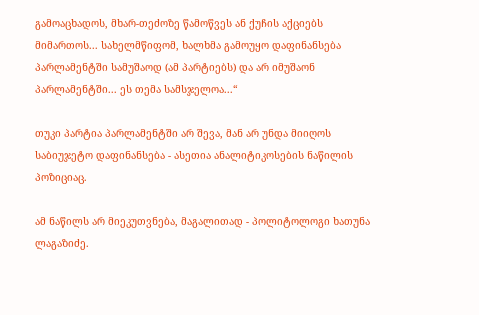გამოაცხადოს, მხარ-თეძოზე წამოწვეს ან ქუჩის აქციებს მიმართოს... სახელმწიფომ, ხალხმა გამოუყო დაფინანსება პარლამენტში სამუშაოდ (ამ პარტიებს) და არ იმუშაონ პარლამენტში... ეს თემა სამსჯელოა...“

თუკი პარტია პარლამენტში არ შევა, მან არ უნდა მიიღოს საბიუჯეტო დაფინანსება - ასეთია ანალიტიკოსების ნაწილის პოზიციაც.

ამ ნაწილს არ მიეკუთვნება, მაგალითად - პოლიტოლოგი ხათუნა ლაგაზიძე.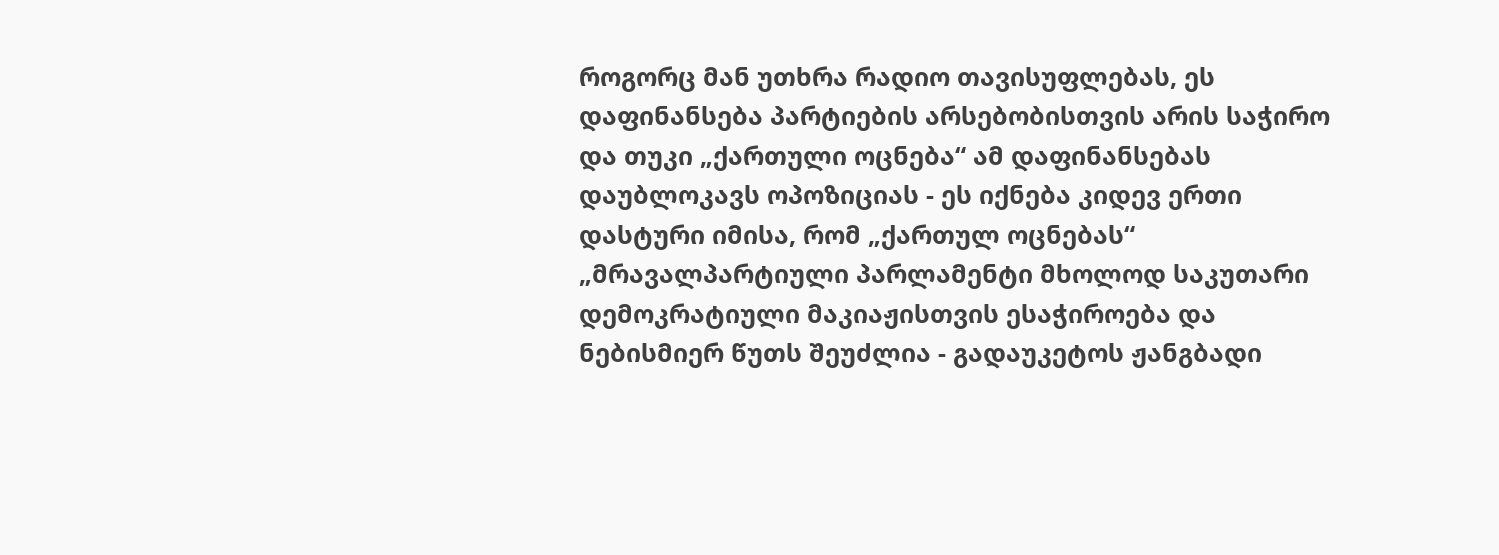როგორც მან უთხრა რადიო თავისუფლებას, ეს დაფინანსება პარტიების არსებობისთვის არის საჭირო და თუკი „ქართული ოცნება“ ამ დაფინანსებას დაუბლოკავს ოპოზიციას - ეს იქნება კიდევ ერთი დასტური იმისა, რომ „ქართულ ოცნებას“ „მრავალპარტიული პარლამენტი მხოლოდ საკუთარი დემოკრატიული მაკიაჟისთვის ესაჭიროება და ნებისმიერ წუთს შეუძლია - გადაუკეტოს ჟანგბადი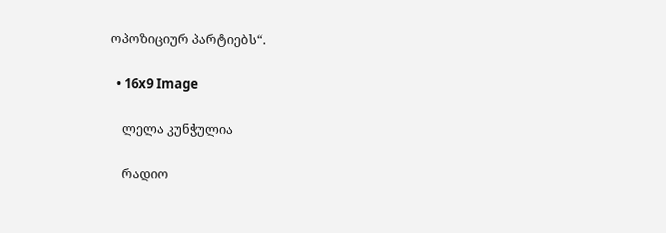ოპოზიციურ პარტიებს“.

  • 16x9 Image

    ლელა კუნჭულია

    რადიო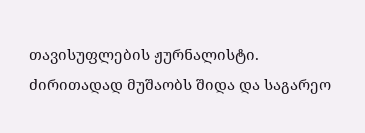თავისუფლების ჟურნალისტი. ძირითადად მუშაობს შიდა და საგარეო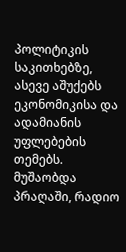პოლიტიკის საკითხებზე, ასევე აშუქებს ეკონომიკისა და ადამიანის უფლებების თემებს. მუშაობდა პრაღაში, რადიო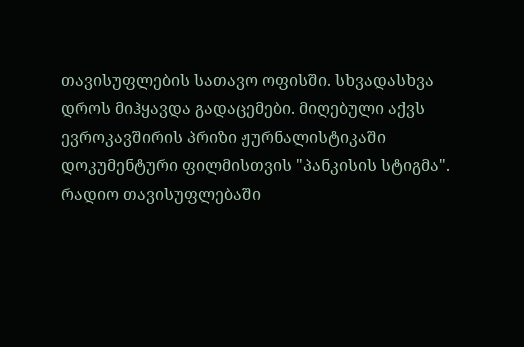თავისუფლების სათავო ოფისში. სხვადასხვა დროს მიჰყავდა გადაცემები. მიღებული აქვს ევროკავშირის პრიზი ჟურნალისტიკაში დოკუმენტური ფილმისთვის "პანკისის სტიგმა".  რადიო თავისუფლებაში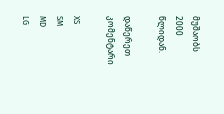მუშაობს 2000 წლიდან.

დაწერეთ კომენტარი

XS
SM
MD
LG